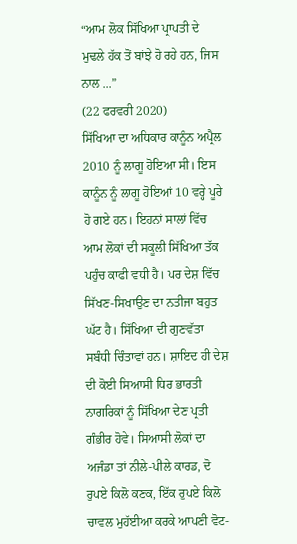“ਆਮ ਲੋਕ ਸਿੱਖਿਆ ਪ੍ਰਾਪਤੀ ਦੇ ਮੁਢਲੇ ਹੱਕ ਤੋਂ ਬਾਂਝੇ ਹੋ ਰਹੇ ਹਨ, ਜਿਸ ਨਾਲ ...”
(22 ਫਰਵਰੀ 2020)
ਸਿੱਖਿਆ ਦਾ ਅਧਿਕਾਰ ਕਾਨੂੰਨ ਅਪ੍ਰੈਲ 2010 ਨੂੰ ਲਾਗੂ ਹੋਇਆ ਸੀ। ਇਸ ਕਾਨੂੰਨ ਨੂੰ ਲਾਗੂ ਹੋਇਆਂ 10 ਵਰ੍ਹੇ ਪੂਰੇ ਹੋ ਗਏ ਹਨ। ਇਹਨਾਂ ਸਾਲਾਂ ਵਿੱਚ ਆਮ ਲੋਕਾਂ ਦੀ ਸਕੂਲੀ ਸਿੱਖਿਆ ਤੱਕ ਪਹੁੰਚ ਕਾਫੀ ਵਧੀ ਹੈ। ਪਰ ਦੇਸ਼ ਵਿੱਚ ਸਿੱਖਣ-ਸਿਖਾਉਣ ਦਾ ਨਤੀਜਾ ਬਹੁਤ ਘੱਟ ਹੈ। ਸਿੱਖਿਆ ਦੀ ਗੁਣਵੱਤਾ ਸਬੰਧੀ ਚਿੰਤਾਵਾਂ ਹਨ। ਸ਼ਾਇਦ ਹੀ ਦੇਸ਼ ਦੀ ਕੋਈ ਸਿਆਸੀ ਧਿਰ ਭਾਰਤੀ ਨਾਗਰਿਕਾਂ ਨੂੰ ਸਿੱਖਿਆ ਦੇਣ ਪ੍ਰਤੀ ਗੰਭੀਰ ਹੋਵੇ। ਸਿਆਸੀ ਲੋਕਾਂ ਦਾ ਅਜੰਡਾ ਤਾਂ ਨੀਲੇ-ਪੀਲੇ ਕਾਰਡ, ਦੋ ਰੁਪਏ ਕਿਲੋ ਕਣਕ, ਇੱਕ ਰੁਪਏ ਕਿਲੋ ਚਾਵਲ ਮੁਹੱਈਆ ਕਰਕੇ ਆਪਣੀ ਵੋਟ-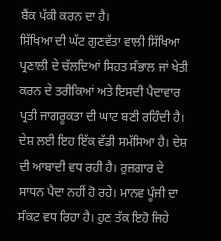ਬੈਂਕ ਪੱਕੀ ਕਰਨ ਦਾ ਹੈ।
ਸਿੱਖਿਆ ਦੀ ਘੱਟ ਗੁਣਵੱਤਾ ਵਾਲੀ ਸਿੱਖਿਆ ਪ੍ਰਣਾਲੀ ਦੇ ਚੱਲਦਿਆਂ ਸਿਹਤ ਸੰਭਾਲ ਜਾਂ ਖੇਤੀ ਕਰਨ ਦੇ ਤਰੀਕਿਆਂ ਅਤੇ ਇਸਦੀ ਪੈਦਾਵਾਰ ਪ੍ਰਤੀ ਜਾਗਰੂਕਤਾ ਦੀ ਘਾਟ ਬਣੀ ਰਹਿੰਦੀ ਹੈ। ਦੇਸ਼ ਲਈ ਇਹ ਇੱਕ ਵੱਡੀ ਸਮੱਸਿਆ ਹੈ। ਦੇਸ਼ ਦੀ ਆਬਾਦੀ ਵਧ ਰਹੀ ਹੈ। ਰੁਜ਼ਗਾਰ ਦੇ ਸਾਧਨ ਪੈਦਾ ਨਹੀਂ ਹੋ ਰਹੇ। ਮਾਨਵ ਪੂੰਜੀ ਦਾ ਸੰਕਟ ਵਧ ਰਿਹਾ ਹੈ। ਹੁਣ ਤੱਕ ਇਹੋ ਜਿਹੇ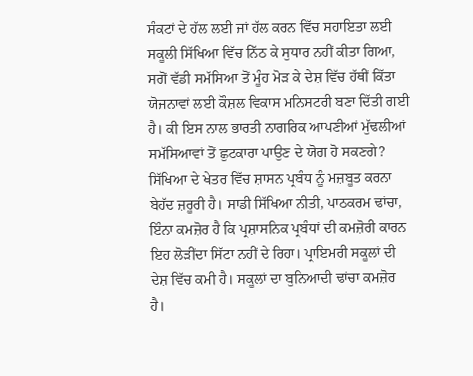ਸੰਕਟਾਂ ਦੇ ਹੱਲ ਲਈ ਜਾਂ ਹੱਲ ਕਰਨ ਵਿੱਚ ਸਹਾਇਤਾ ਲਈ ਸਕੂਲੀ ਸਿੱਖਿਆ ਵਿੱਚ ਨਿੱਠ ਕੇ ਸੁਧਾਰ ਨਹੀਂ ਕੀਤਾ ਗਿਆ, ਸਗੋਂ ਵੱਡੀ ਸਮੱਸਿਆ ਤੋਂ ਮੂੰਹ ਮੋੜ ਕੇ ਦੇਸ਼ ਵਿੱਚ ਹੱਥੀਂ ਕਿੱਤਾ ਯੋਜਨਾਵਾਂ ਲਈ ਕੌਸ਼ਲ ਵਿਕਾਸ ਮਨਿਸਟਰੀ ਬਣਾ ਦਿੱਤੀ ਗਈ ਹੈ। ਕੀ ਇਸ ਨਾਲ ਭਾਰਤੀ ਨਾਗਰਿਕ ਆਪਣੀਆਂ ਮੁੱਢਲੀਆਂ ਸਮੱਸਿਆਵਾਂ ਤੋਂ ਛੁਟਕਾਰਾ ਪਾਉਣ ਦੇ ਯੋਗ ਹੋ ਸਕਣਗੇ?
ਸਿੱਖਿਆ ਦੇ ਖੇਤਰ ਵਿੱਚ ਸ਼ਾਸਨ ਪ੍ਰਬੰਧ ਨੂੰ ਮਜ਼ਬੂਤ ਕਰਨਾ ਬੇਹੱਦ ਜ਼ਰੂਰੀ ਹੈ। ਸਾਡੀ ਸਿੱਖਿਆ ਨੀਤੀ, ਪਾਠਕਰਮ ਢਾਂਚਾ, ਇੰਨਾ ਕਮਜ਼ੋਰ ਹੈ ਕਿ ਪ੍ਰਸ਼ਾਸਨਿਕ ਪ੍ਰਬੰਧਾਂ ਦੀ ਕਮਜ਼ੋਰੀ ਕਾਰਨ ਇਹ ਲੋੜੀਂਦਾ ਸਿੱਟਾ ਨਹੀਂ ਦੇ ਰਿਹਾ। ਪ੍ਰਾਇਮਰੀ ਸਕੂਲਾਂ ਦੀ ਦੇਸ਼ ਵਿੱਚ ਕਮੀ ਹੈ। ਸਕੂਲਾਂ ਦਾ ਬੁਨਿਆਦੀ ਢਾਂਚਾ ਕਮਜ਼ੋਰ ਹੈ।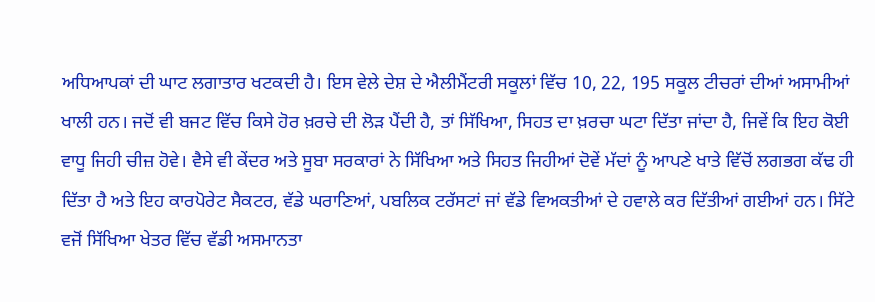ਅਧਿਆਪਕਾਂ ਦੀ ਘਾਟ ਲਗਾਤਾਰ ਖਟਕਦੀ ਹੈ। ਇਸ ਵੇਲੇ ਦੇਸ਼ ਦੇ ਐਲੀਮੈਂਟਰੀ ਸਕੂਲਾਂ ਵਿੱਚ 10, 22, 195 ਸਕੂਲ ਟੀਚਰਾਂ ਦੀਆਂ ਅਸਾਮੀਆਂ ਖਾਲੀ ਹਨ। ਜਦੋਂ ਵੀ ਬਜਟ ਵਿੱਚ ਕਿਸੇ ਹੋਰ ਖ਼ਰਚੇ ਦੀ ਲੋੜ ਪੈਂਦੀ ਹੈ, ਤਾਂ ਸਿੱਖਿਆ, ਸਿਹਤ ਦਾ ਖ਼ਰਚਾ ਘਟਾ ਦਿੱਤਾ ਜਾਂਦਾ ਹੈ, ਜਿਵੇਂ ਕਿ ਇਹ ਕੋਈ ਵਾਧੂ ਜਿਹੀ ਚੀਜ਼ ਹੋਵੇ। ਵੈਸੇ ਵੀ ਕੇਂਦਰ ਅਤੇ ਸੂਬਾ ਸਰਕਾਰਾਂ ਨੇ ਸਿੱਖਿਆ ਅਤੇ ਸਿਹਤ ਜਿਹੀਆਂ ਦੋਵੇਂ ਮੱਦਾਂ ਨੂੰ ਆਪਣੇ ਖਾਤੇ ਵਿੱਚੋਂ ਲਗਭਗ ਕੱਢ ਹੀ ਦਿੱਤਾ ਹੈ ਅਤੇ ਇਹ ਕਾਰਪੋਰੇਟ ਸੈਕਟਰ, ਵੱਡੇ ਘਰਾਣਿਆਂ, ਪਬਲਿਕ ਟਰੱਸਟਾਂ ਜਾਂ ਵੱਡੇ ਵਿਅਕਤੀਆਂ ਦੇ ਹਵਾਲੇ ਕਰ ਦਿੱਤੀਆਂ ਗਈਆਂ ਹਨ। ਸਿੱਟੇ ਵਜੋਂ ਸਿੱਖਿਆ ਖੇਤਰ ਵਿੱਚ ਵੱਡੀ ਅਸਮਾਨਤਾ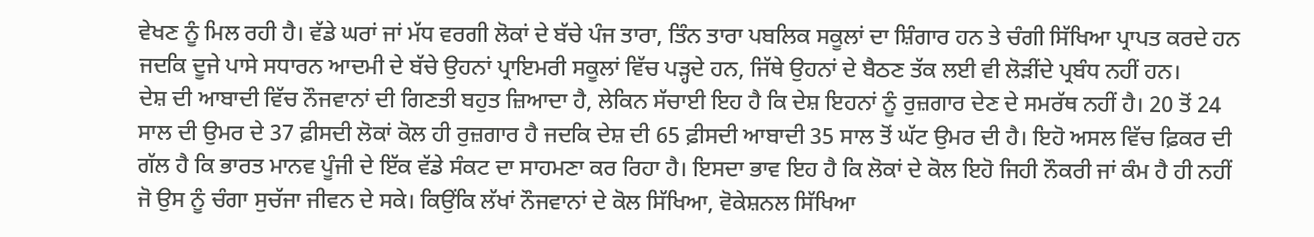ਵੇਖਣ ਨੂੰ ਮਿਲ ਰਹੀ ਹੈ। ਵੱਡੇ ਘਰਾਂ ਜਾਂ ਮੱਧ ਵਰਗੀ ਲੋਕਾਂ ਦੇ ਬੱਚੇ ਪੰਜ ਤਾਰਾ, ਤਿੰਨ ਤਾਰਾ ਪਬਲਿਕ ਸਕੂਲਾਂ ਦਾ ਸ਼ਿੰਗਾਰ ਹਨ ਤੇ ਚੰਗੀ ਸਿੱਖਿਆ ਪ੍ਰਾਪਤ ਕਰਦੇ ਹਨ ਜਦਕਿ ਦੂਜੇ ਪਾਸੇ ਸਧਾਰਨ ਆਦਮੀ ਦੇ ਬੱਚੇ ਉਹਨਾਂ ਪ੍ਰਾਇਮਰੀ ਸਕੂਲਾਂ ਵਿੱਚ ਪੜ੍ਹਦੇ ਹਨ, ਜਿੱਥੇ ਉਹਨਾਂ ਦੇ ਬੈਠਣ ਤੱਕ ਲਈ ਵੀ ਲੋੜੀਂਦੇ ਪ੍ਰਬੰਧ ਨਹੀਂ ਹਨ।
ਦੇਸ਼ ਦੀ ਆਬਾਦੀ ਵਿੱਚ ਨੌਜਵਾਨਾਂ ਦੀ ਗਿਣਤੀ ਬਹੁਤ ਜ਼ਿਆਦਾ ਹੈ, ਲੇਕਿਨ ਸੱਚਾਈ ਇਹ ਹੈ ਕਿ ਦੇਸ਼ ਇਹਨਾਂ ਨੂੰ ਰੁਜ਼ਗਾਰ ਦੇਣ ਦੇ ਸਮਰੱਥ ਨਹੀਂ ਹੈ। 20 ਤੋਂ 24 ਸਾਲ ਦੀ ਉਮਰ ਦੇ 37 ਫ਼ੀਸਦੀ ਲੋਕਾਂ ਕੋਲ ਹੀ ਰੁਜ਼ਗਾਰ ਹੈ ਜਦਕਿ ਦੇਸ਼ ਦੀ 65 ਫ਼ੀਸਦੀ ਆਬਾਦੀ 35 ਸਾਲ ਤੋਂ ਘੱਟ ਉਮਰ ਦੀ ਹੈ। ਇਹੋ ਅਸਲ ਵਿੱਚ ਫ਼ਿਕਰ ਦੀ ਗੱਲ ਹੈ ਕਿ ਭਾਰਤ ਮਾਨਵ ਪੂੰਜੀ ਦੇ ਇੱਕ ਵੱਡੇ ਸੰਕਟ ਦਾ ਸਾਹਮਣਾ ਕਰ ਰਿਹਾ ਹੈ। ਇਸਦਾ ਭਾਵ ਇਹ ਹੈ ਕਿ ਲੋਕਾਂ ਦੇ ਕੋਲ ਇਹੋ ਜਿਹੀ ਨੌਕਰੀ ਜਾਂ ਕੰਮ ਹੈ ਹੀ ਨਹੀਂ ਜੋ ਉਸ ਨੂੰ ਚੰਗਾ ਸੁਚੱਜਾ ਜੀਵਨ ਦੇ ਸਕੇ। ਕਿਉਂਕਿ ਲੱਖਾਂ ਨੌਜਵਾਨਾਂ ਦੇ ਕੋਲ ਸਿੱਖਿਆ, ਵੋਕੇਸ਼ਨਲ ਸਿੱਖਿਆ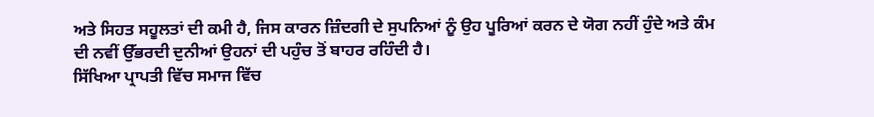ਅਤੇ ਸਿਹਤ ਸਹੂਲਤਾਂ ਦੀ ਕਮੀ ਹੈ, ਜਿਸ ਕਾਰਨ ਜ਼ਿੰਦਗੀ ਦੇ ਸੁਪਨਿਆਂ ਨੂੰ ਉਹ ਪੂਰਿਆਂ ਕਰਨ ਦੇ ਯੋਗ ਨਹੀਂ ਹੁੰਦੇ ਅਤੇ ਕੰਮ ਦੀ ਨਵੀਂ ਉੱਭਰਦੀ ਦੁਨੀਆਂ ਉਹਨਾਂ ਦੀ ਪਹੁੰਚ ਤੋਂ ਬਾਹਰ ਰਹਿੰਦੀ ਹੈ।
ਸਿੱਖਿਆ ਪ੍ਰਾਪਤੀ ਵਿੱਚ ਸਮਾਜ ਵਿੱਚ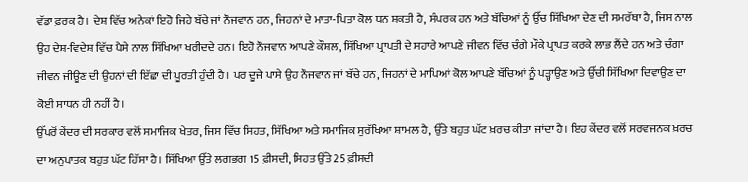ਵੱਡਾ ਫ਼ਰਕ ਹੈ। ਦੇਸ਼ ਵਿੱਚ ਅਨੇਕਾਂ ਇਹੋ ਜਿਹੇ ਬੱਚੇ ਜਾਂ ਨੌਜਵਾਨ ਹਨ, ਜਿਹਨਾਂ ਦੇ ਮਾਤਾ-ਪਿਤਾ ਕੋਲ ਧਨ ਸ਼ਕਤੀ ਹੈ, ਸੰਪਰਕ ਹਨ ਅਤੇ ਬੱਚਿਆਂ ਨੂੰ ਉੱਚ ਸਿੱਖਿਆ ਦੇਣ ਦੀ ਸਮਰੱਥਾ ਹੈ, ਜਿਸ ਨਾਲ ਉਹ ਦੇਸ਼-ਵਿਦੇਸ਼ ਵਿੱਚ ਪੈਸੇ ਨਾਲ ਸਿੱਖਿਆ ਖਰੀਦਦੇ ਹਨ। ਇਹੋ ਨੌਜਵਾਨ ਆਪਣੇ ਕੌਸ਼ਲ, ਸਿੱਖਿਆ ਪ੍ਰਾਪਤੀ ਦੇ ਸਹਾਰੇ ਆਪਣੇ ਜੀਵਨ ਵਿੱਚ ਚੰਗੇ ਮੌਕੇ ਪ੍ਰਾਪਤ ਕਰਕੇ ਲਾਭ ਲੈਂਦੇ ਹਨ ਅਤੇ ਚੰਗਾ ਜੀਵਨ ਜੀਊਣ ਦੀ ਉਹਨਾਂ ਦੀ ਇੱਛਾ ਦੀ ਪੂਰਤੀ ਹੁੰਦੀ ਹੈ। ਪਰ ਦੂਜੇ ਪਾਸੇ ਉਹ ਨੌਜਵਾਨ ਜਾਂ ਬੱਚੇ ਹਨ, ਜਿਹਨਾਂ ਦੇ ਮਾਪਿਆਂ ਕੋਲ ਆਪਣੇ ਬੱਚਿਆਂ ਨੂੰ ਪੜ੍ਹਾਉਣ ਅਤੇ ਉੱਚੀ ਸਿੱਖਿਆ ਦਿਵਾਉਣ ਦਾ ਕੋਈ ਸਾਧਨ ਹੀ ਨਹੀਂ ਹੈ।
ਉੱਪਰੋਂ ਕੇਂਦਰ ਦੀ ਸਰਕਾਰ ਵਲੋਂ ਸਮਾਜਿਕ ਖੇਤਰ, ਜਿਸ ਵਿੱਚ ਸਿਹਤ, ਸਿੱਖਿਆ ਅਤੇ ਸਮਾਜਿਕ ਸੁਰੱਖਿਆ ਸ਼ਾਮਲ ਹੈ, ਉੱਤੇ ਬਹੁਤ ਘੱਟ ਖ਼ਰਚ ਕੀਤਾ ਜਾਂਦਾ ਹੈ। ਇਹ ਕੇਂਦਰ ਵਲੋਂ ਸਰਵਜਨਕ ਖ਼ਰਚ ਦਾ ਅਨੁਪਾਤਕ ਬਹੁਤ ਘੱਟ ਹਿੱਸਾ ਹੈ। ਸਿੱਖਿਆ ਉੱਤੇ ਲਗਭਗ 15 ਫ਼ੀਸਦੀ, ਸਿਹਤ ਉੱਤੇ 25 ਫ਼ੀਸਦੀ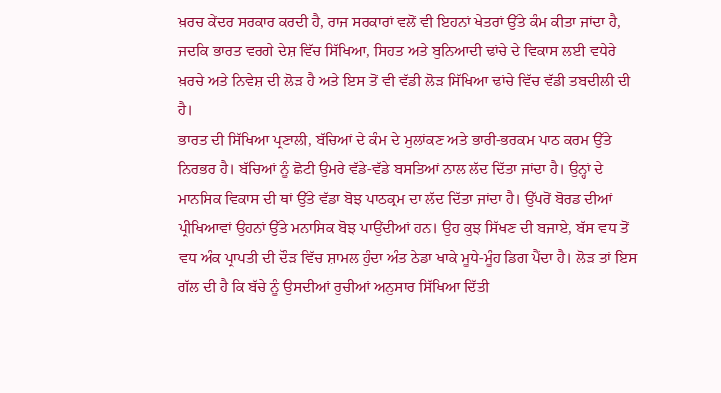ਖ਼ਰਚ ਕੇਂਦਰ ਸਰਕਾਰ ਕਰਦੀ ਹੈ, ਰਾਜ ਸਰਕਾਰਾਂ ਵਲੋਂ ਵੀ ਇਹਨਾਂ ਖੇਤਰਾਂ ਉੱਤੇ ਕੰਮ ਕੀਤਾ ਜਾਂਦਾ ਹੈ, ਜਦਕਿ ਭਾਰਤ ਵਰਗੇ ਦੇਸ਼ ਵਿੱਚ ਸਿੱਖਿਆ, ਸਿਹਤ ਅਤੇ ਬੁਨਿਆਦੀ ਢਾਂਚੇ ਦੇ ਵਿਕਾਸ ਲਈ ਵਧੇਰੇ ਖ਼ਰਚੇ ਅਤੇ ਨਿਵੇਸ਼ ਦੀ ਲੋੜ ਹੈ ਅਤੇ ਇਸ ਤੋਂ ਵੀ ਵੱਡੀ ਲੋੜ ਸਿੱਖਿਆ ਢਾਂਚੇ ਵਿੱਚ ਵੱਡੀ ਤਬਦੀਲੀ ਦੀ ਹੈ।
ਭਾਰਤ ਦੀ ਸਿੱਖਿਆ ਪ੍ਰਣਾਲੀ, ਬੱਚਿਆਂ ਦੇ ਕੰਮ ਦੇ ਮੁਲਾਂਕਣ ਅਤੇ ਭਾਰੀ-ਭਰਕਮ ਪਾਠ ਕਰਮ ਉੱਤੇ ਨਿਰਭਰ ਹੈ। ਬੱਚਿਆਂ ਨੂੰ ਛੋਟੀ ਉਮਰੇ ਵੱਡੇ-ਵੱਡੇ ਬਸਤਿਆਂ ਨਾਲ ਲੱਦ ਦਿੱਤਾ ਜਾਂਦਾ ਹੈ। ਉਨ੍ਹਾਂ ਦੇ ਮਾਨਸਿਕ ਵਿਕਾਸ ਦੀ ਥਾਂ ਉੱਤੇ ਵੱਡਾ ਬੋਝ ਪਾਠਕ੍ਰਮ ਦਾ ਲੱਦ ਦਿੱਤਾ ਜਾਂਦਾ ਹੈ। ਉੱਪਰੋਂ ਬੋਰਡ ਦੀਆਂ ਪ੍ਰੀਖਿਆਵਾਂ ਉਹਨਾਂ ਉੱਤੇ ਮਨਾਸਿਕ ਬੋਝ ਪਾਉਂਦੀਆਂ ਹਨ। ਉਹ ਕੁਝ ਸਿੱਖਣ ਦੀ ਬਜਾਏ, ਬੱਸ ਵਧ ਤੋਂ ਵਧ ਅੰਕ ਪ੍ਰਾਪਤੀ ਦੀ ਦੌੜ ਵਿੱਚ ਸ਼ਾਮਲ ਹੁੰਦਾ ਅੰਤ ਠੇਡਾ ਖਾਕੇ ਮੂਧੇ-ਮੂੰਹ ਡਿਗ ਪੈਂਦਾ ਹੈ। ਲੋੜ ਤਾਂ ਇਸ ਗੱਲ ਦੀ ਹੈ ਕਿ ਬੱਚੇ ਨੂੰ ਉਸਦੀਆਂ ਰੁਚੀਆਂ ਅਨੁਸਾਰ ਸਿੱਖਿਆ ਦਿੱਤੀ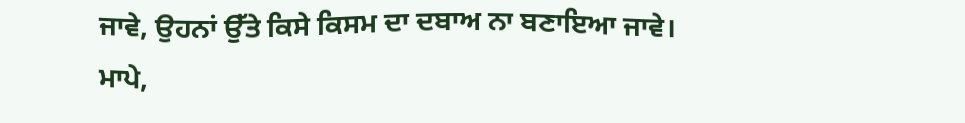ਜਾਵੇ, ਉਹਨਾਂ ਉੱਤੇ ਕਿਸੇ ਕਿਸਮ ਦਾ ਦਬਾਅ ਨਾ ਬਣਾਇਆ ਜਾਵੇ। ਮਾਪੇ,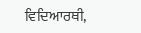ਵਿਦਿਆਰਥੀ,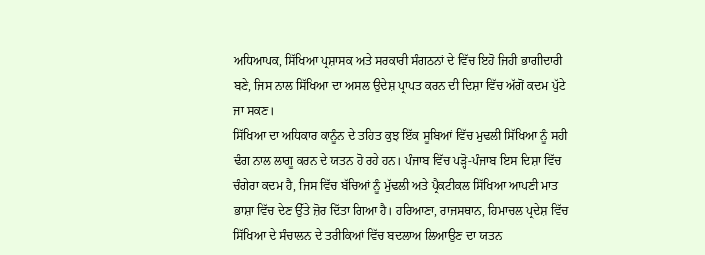ਅਧਿਆਪਕ, ਸਿੱਖਿਆ ਪ੍ਰਸ਼ਾਸਕ ਅਤੇ ਸਰਕਾਰੀ ਸੰਗਠਨਾਂ ਦੇ ਵਿੱਚ ਇਹੋ ਜਿਹੀ ਭਾਗੀਦਾਰੀ ਬਣੇ, ਜਿਸ ਨਾਲ ਸਿੱਖਿਆ ਦਾ ਅਸਲ ਉਦੇਸ਼ ਪ੍ਰਾਪਤ ਕਰਨ ਦੀ ਦਿਸ਼ਾ ਵਿੱਚ ਅੱਗੋਂ ਕਦਮ ਪੁੱਟੇ ਜਾ ਸਕਣ।
ਸਿੱਖਿਆ ਦਾ ਅਧਿਕਾਰ ਕਾਨੂੰਨ ਦੇ ਤਹਿਤ ਕੁਝ ਇੱਕ ਸੂਬਿਆਂ ਵਿੱਚ ਮੁਢਲੀ ਸਿੱਖਿਆ ਨੂੰ ਸਹੀ ਢੰਗ ਨਾਲ ਲਾਗੂ ਕਰਨ ਦੇ ਯਤਨ ਹੋ ਰਹੇ ਹਨ। ਪੰਜਾਬ ਵਿੱਚ ਪੜ੍ਹੋ-ਪੰਜਾਬ ਇਸ ਦਿਸ਼ਾ ਵਿੱਚ ਚੰਗੇਰਾ ਕਦਮ ਹੈ, ਜਿਸ ਵਿੱਚ ਬੱਚਿਆਂ ਨੂੰ ਮੁੱਢਲੀ ਅਤੇ ਪ੍ਰੈਕਟੀਕਲ ਸਿੱਖਿਆ ਆਪਣੀ ਮਾਤ ਭਾਸ਼ਾ ਵਿੱਚ ਦੇਣ ਉੱਤੇ ਜ਼ੋਰ ਦਿੱਤਾ ਗਿਆ ਹੈ। ਹਰਿਆਣਾ, ਰਾਜਸਥਾਨ, ਹਿਮਾਚਲ ਪ੍ਰਦੇਸ਼ ਵਿੱਚ ਸਿੱਖਿਆ ਦੇ ਸੰਚਾਲਨ ਦੇ ਤਰੀਕਿਆਂ ਵਿੱਚ ਬਦਲਾਅ ਲਿਆਉਣ ਦਾ ਯਤਨ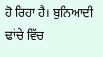ਹੋ ਰਿਹਾ ਹੈ। ਬੁਨਿਆਦੀ ਢਾਂਚੇ ਵਿੱਚ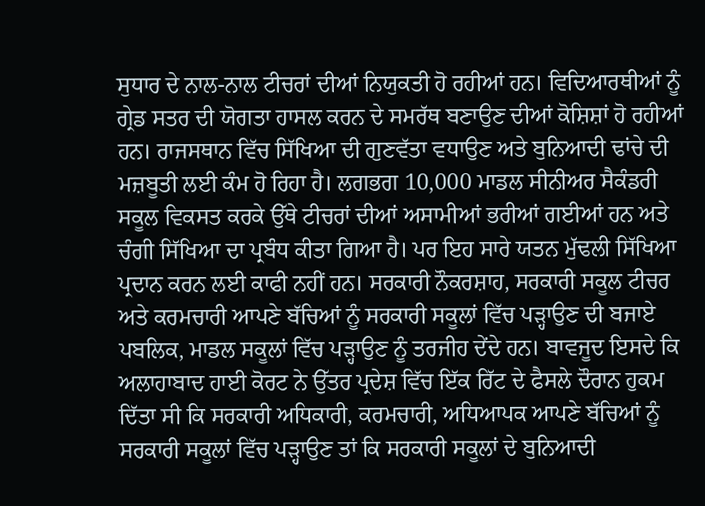ਸੁਧਾਰ ਦੇ ਨਾਲ-ਨਾਲ ਟੀਚਰਾਂ ਦੀਆਂ ਨਿਯੁਕਤੀ ਹੋ ਰਹੀਆਂ ਹਨ। ਵਿਦਿਆਰਥੀਆਂ ਨੂੰ ਗ੍ਰੇਡ ਸਤਰ ਦੀ ਯੋਗਤਾ ਹਾਸਲ ਕਰਨ ਦੇ ਸਮਰੱਥ ਬਣਾਉਣ ਦੀਆਂ ਕੋਸ਼ਿਸ਼ਾਂ ਹੋ ਰਹੀਆਂ ਹਨ। ਰਾਜਸਥਾਨ ਵਿੱਚ ਸਿੱਖਿਆ ਦੀ ਗੁਣਵੱਤਾ ਵਧਾਉਣ ਅਤੇ ਬੁਨਿਆਦੀ ਢਾਂਚੇ ਦੀ ਮਜ਼ਬੂਤੀ ਲਈ ਕੰਮ ਹੋ ਰਿਹਾ ਹੈ। ਲਗਭਗ 10,000 ਮਾਡਲ ਸੀਨੀਅਰ ਸੈਕੰਡਰੀ ਸਕੂਲ ਵਿਕਸਤ ਕਰਕੇ ਉੱਥੇ ਟੀਚਰਾਂ ਦੀਆਂ ਅਸਾਮੀਆਂ ਭਰੀਆਂ ਗਈਆਂ ਹਨ ਅਤੇ ਚੰਗੀ ਸਿੱਖਿਆ ਦਾ ਪ੍ਰਬੰਧ ਕੀਤਾ ਗਿਆ ਹੈ। ਪਰ ਇਹ ਸਾਰੇ ਯਤਨ ਮੁੱਢਲੀ ਸਿੱਖਿਆ ਪ੍ਰਦਾਨ ਕਰਨ ਲਈ ਕਾਫੀ ਨਹੀਂ ਹਨ। ਸਰਕਾਰੀ ਨੌਕਰਸ਼ਾਹ, ਸਰਕਾਰੀ ਸਕੂਲ ਟੀਚਰ ਅਤੇ ਕਰਮਚਾਰੀ ਆਪਣੇ ਬੱਚਿਆਂ ਨੂੰ ਸਰਕਾਰੀ ਸਕੂਲਾਂ ਵਿੱਚ ਪੜ੍ਹਾਉਣ ਦੀ ਬਜਾਏ ਪਬਲਿਕ, ਮਾਡਲ ਸਕੂਲਾਂ ਵਿੱਚ ਪੜ੍ਹਾਉਣ ਨੂੰ ਤਰਜੀਹ ਦੇਂਦੇ ਹਨ। ਬਾਵਜੂਦ ਇਸਦੇ ਕਿ ਅਲਾਹਾਬਾਦ ਹਾਈ ਕੋਰਟ ਨੇ ਉੱਤਰ ਪ੍ਰਦੇਸ਼ ਵਿੱਚ ਇੱਕ ਰਿੱਟ ਦੇ ਫੈਸਲੇ ਦੌਰਾਨ ਹੁਕਮ ਦਿੱਤਾ ਸੀ ਕਿ ਸਰਕਾਰੀ ਅਧਿਕਾਰੀ, ਕਰਮਚਾਰੀ, ਅਧਿਆਪਕ ਆਪਣੇ ਬੱਚਿਆਂ ਨੂੰ ਸਰਕਾਰੀ ਸਕੂਲਾਂ ਵਿੱਚ ਪੜ੍ਹਾਉਣ ਤਾਂ ਕਿ ਸਰਕਾਰੀ ਸਕੂਲਾਂ ਦੇ ਬੁਨਿਆਦੀ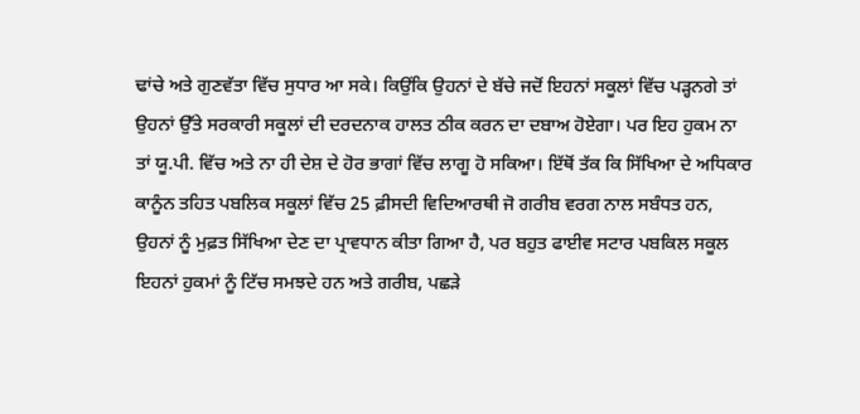ਢਾਂਚੇ ਅਤੇ ਗੁਣਵੱਤਾ ਵਿੱਚ ਸੁਧਾਰ ਆ ਸਕੇ। ਕਿਉਂਕਿ ਉਹਨਾਂ ਦੇ ਬੱਚੇ ਜਦੋਂ ਇਹਨਾਂ ਸਕੂਲਾਂ ਵਿੱਚ ਪੜ੍ਹਨਗੇ ਤਾਂ ਉਹਨਾਂ ਉੱਤੇ ਸਰਕਾਰੀ ਸਕੂਲਾਂ ਦੀ ਦਰਦਨਾਕ ਹਾਲਤ ਠੀਕ ਕਰਨ ਦਾ ਦਬਾਅ ਹੋਏਗਾ। ਪਰ ਇਹ ਹੁਕਮ ਨਾ ਤਾਂ ਯੂ.ਪੀ. ਵਿੱਚ ਅਤੇ ਨਾ ਹੀ ਦੇਸ਼ ਦੇ ਹੋਰ ਭਾਗਾਂ ਵਿੱਚ ਲਾਗੂ ਹੋ ਸਕਿਆ। ਇੱਥੋਂ ਤੱਕ ਕਿ ਸਿੱਖਿਆ ਦੇ ਅਧਿਕਾਰ ਕਾਨੂੰਨ ਤਹਿਤ ਪਬਲਿਕ ਸਕੂਲਾਂ ਵਿੱਚ 25 ਫ਼ੀਸਦੀ ਵਿਦਿਆਰਥੀ ਜੋ ਗਰੀਬ ਵਰਗ ਨਾਲ ਸਬੰਧਤ ਹਨ, ਉਹਨਾਂ ਨੂੰ ਮੁਫ਼ਤ ਸਿੱਖਿਆ ਦੇਣ ਦਾ ਪ੍ਰਾਵਧਾਨ ਕੀਤਾ ਗਿਆ ਹੈ, ਪਰ ਬਹੁਤ ਫਾਈਵ ਸਟਾਰ ਪਬਕਿਲ ਸਕੂਲ ਇਹਨਾਂ ਹੁਕਮਾਂ ਨੂੰ ਟਿੱਚ ਸਮਝਦੇ ਹਨ ਅਤੇ ਗਰੀਬ, ਪਛੜੇ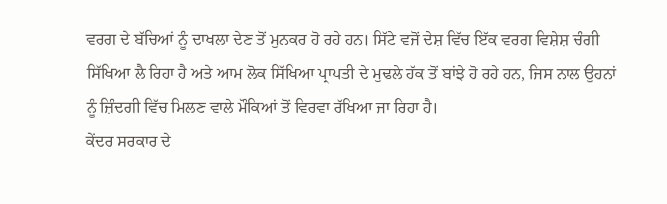ਵਰਗ ਦੇ ਬੱਚਿਆਂ ਨੂੰ ਦਾਖਲਾ ਦੇਣ ਤੋਂ ਮੁਨਕਰ ਹੋ ਰਹੇ ਹਨ। ਸਿੱਟੇ ਵਜੋਂ ਦੇਸ਼ ਵਿੱਚ ਇੱਕ ਵਰਗ ਵਿਸ਼ੇਸ਼ ਚੰਗੀ ਸਿੱਖਿਆ ਲੈ ਰਿਹਾ ਹੈ ਅਤੇ ਆਮ ਲੋਕ ਸਿੱਖਿਆ ਪ੍ਰਾਪਤੀ ਦੇ ਮੁਢਲੇ ਹੱਕ ਤੋਂ ਬਾਂਝੇ ਹੋ ਰਹੇ ਹਨ, ਜਿਸ ਨਾਲ ਉਹਨਾਂ ਨੂੰ ਜ਼ਿੰਦਗੀ ਵਿੱਚ ਮਿਲਣ ਵਾਲੇ ਮੌਕਿਆਂ ਤੋਂ ਵਿਰਵਾ ਰੱਖਿਆ ਜਾ ਰਿਹਾ ਹੈ।
ਕੇਂਦਰ ਸਰਕਾਰ ਦੇ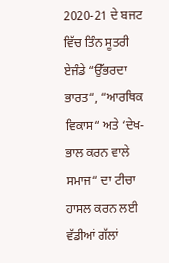2020-21 ਦੇ ਬਜਟ ਵਿੱਚ ਤਿੰਨ ਸੂਤਰੀ ਏਜੰਡੇ “ਉੱਭਰਦਾ ਭਾਰਤ“, “ਆਰਥਿਕ ਵਿਕਾਸ“ ਅਤੇ ‘ਦੇਖ-ਭਾਲ ਕਰਨ ਵਾਲੇ ਸਮਾਜ“ ਦਾ ਟੀਚਾ ਹਾਸਲ ਕਰਨ ਲਈ ਵੱਡੀਆਂ ਗੱਲਾਂ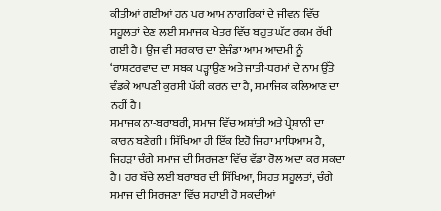ਕੀਤੀਆਂ ਗਈਆਂ ਹਨ ਪਰ ਆਮ ਨਾਗਰਿਕਾਂ ਦੇ ਜੀਵਨ ਵਿੱਚ ਸਹੂਲਤਾਂ ਦੇਣ ਲਈ ਸਮਾਜਕ ਖੇਤਰ ਵਿੱਚ ਬਹੁਤ ਘੱਟ ਰਕਮ ਰੱਖੀ ਗਈ ਹੈ। ਉਂਜ ਵੀ ਸਰਕਾਰ ਦਾ ਏਜੰਡਾ ਆਮ ਆਦਮੀ ਨੂੰ ‘ਰਾਸ਼ਟਰਵਾਦ ਦਾ ਸਬਕ ਪੜ੍ਹਾਉਣ ਅਤੇ ਜਾਤੀ-ਧਰਮਾਂ ਦੇ ਨਾਮ ਉੱਤੇ ਵੰਡਕੇ ਆਪਣੀ ਕੁਰਸੀ ਪੱਕੀ ਕਰਨ ਦਾ ਹੈ, ਸਮਾਜਿਕ ਕਲਿਆਣ ਦਾ ਨਹੀਂ ਹੈ।
ਸਮਾਜਕ ਨਾ-ਬਰਾਬਰੀ, ਸਮਾਜ ਵਿੱਚ ਅਸ਼ਾਂਤੀ ਅਤੇ ਪ੍ਰੇਸ਼ਾਨੀ ਦਾ ਕਾਰਨ ਬਣੇਗੀ। ਸਿੱਖਿਆ ਹੀ ਇੱਕ ਇਹੋ ਜਿਹਾ ਮਾਧਿਆਮ ਹੈ, ਜਿਹੜਾ ਚੰਗੇ ਸਮਾਜ ਦੀ ਸਿਰਜਣਾ ਵਿੱਚ ਵੱਡਾ ਰੋਲ ਅਦਾ ਕਰ ਸਕਦਾ ਹੈ। ਹਰ ਬੱਚੇ ਲਈ ਬਰਾਬਰ ਦੀ ਸਿੱਖਿਆ, ਸਿਹਤ ਸਹੂਲਤਾਂ, ਚੰਗੇ ਸਮਾਜ ਦੀ ਸਿਰਜਣਾ ਵਿੱਚ ਸਹਾਈ ਹੋ ਸਕਦੀਆਂ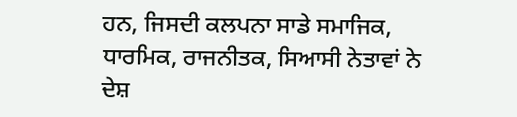ਹਨ, ਜਿਸਦੀ ਕਲਪਨਾ ਸਾਡੇ ਸਮਾਜਿਕ, ਧਾਰਮਿਕ, ਰਾਜਨੀਤਕ, ਸਿਆਸੀ ਨੇਤਾਵਾਂ ਨੇ ਦੇਸ਼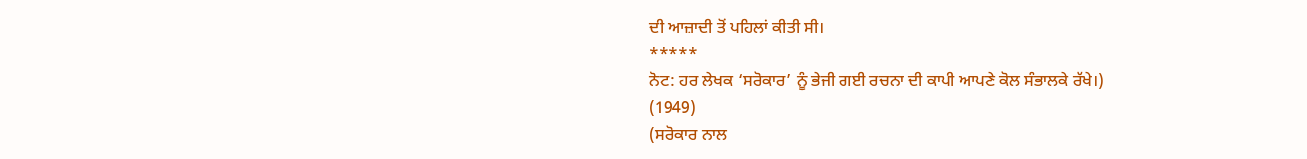ਦੀ ਆਜ਼ਾਦੀ ਤੋਂ ਪਹਿਲਾਂ ਕੀਤੀ ਸੀ।
*****
ਨੋਟ: ਹਰ ਲੇਖਕ ‘ਸਰੋਕਾਰ’ ਨੂੰ ਭੇਜੀ ਗਈ ਰਚਨਾ ਦੀ ਕਾਪੀ ਆਪਣੇ ਕੋਲ ਸੰਭਾਲਕੇ ਰੱਖੇ।)
(1949)
(ਸਰੋਕਾਰ ਨਾਲ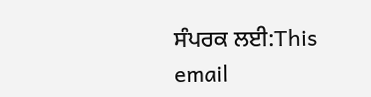ਸੰਪਰਕ ਲਈ:This email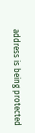address is being protected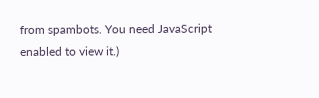from spambots. You need JavaScript enabled to view it.)